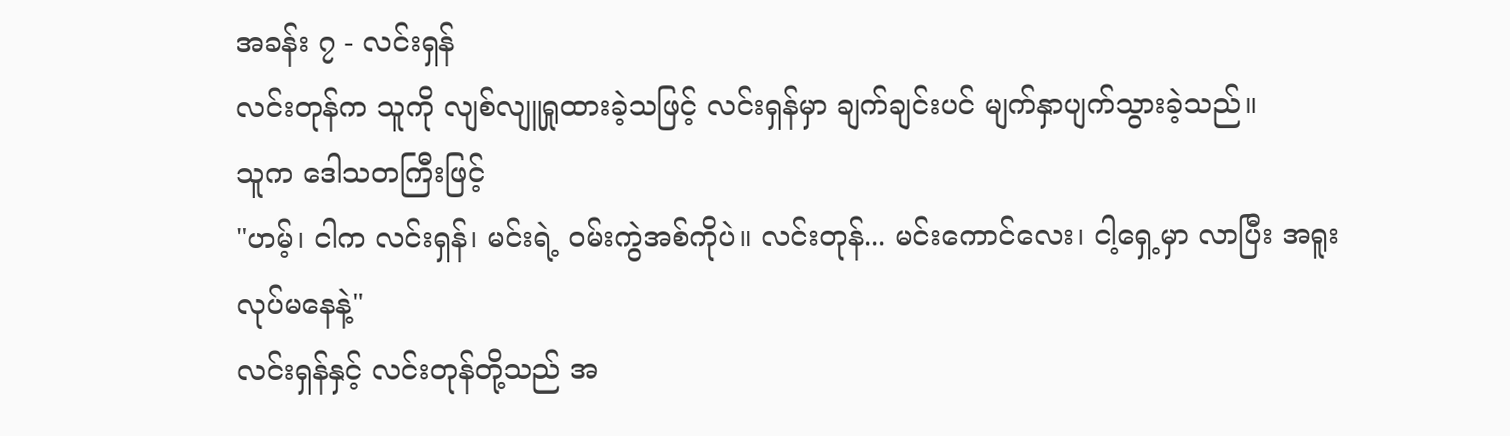အခန်း ၇ - လင်းရှန်
လင်းတုန်က သူကို လျစ်လျူရှုထားခဲ့သဖြင့် လင်းရှန်မှာ ချက်ချင်းပင် မျက်နှာပျက်သွားခဲ့သည်။
သူက ဒေါသတကြီးဖြင့်
"ဟမ့်၊ ငါက လင်းရှန်၊ မင်းရဲ့ ဝမ်းကွဲအစ်ကိုပဲ။ လင်းတုန်... မင်းကောင်လေး၊ ငါ့ရှေ့မှာ လာပြီး အရူးလုပ်မနေနဲ့"
လင်းရှန်နှင့် လင်းတုန်တို့သည် အ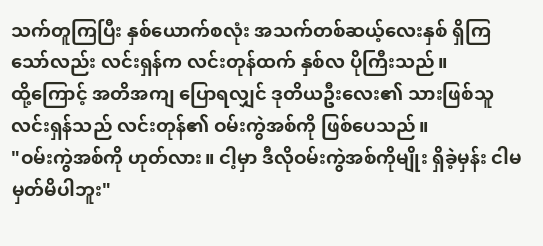သက်တူကြပြီး နှစ်ယောက်စလုံး အသက်တစ်ဆယ့်လေးနှစ် ရှိကြသော်လည်း လင်းရှန်က လင်းတုန်ထက် နှစ်လ ပိုကြီးသည်။
ထို့ကြောင့် အတိအကျ ပြောရလျှင် ဒုတိယဦးလေး၏ သားဖြစ်သူ လင်းရှန်သည် လင်းတုန်၏ ဝမ်းကွဲအစ်ကို ဖြစ်ပေသည်။
"ဝမ်းကွဲအစ်ကို ဟုတ်လား။ ငါ့မှာ ဒီလိုဝမ်းကွဲအစ်ကိုမျိုး ရှိခဲ့မှန်း ငါမမှတ်မိပါဘူး"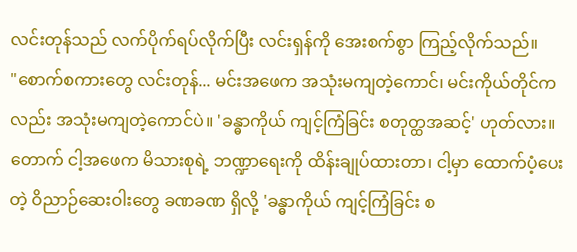လင်းတုန်သည် လက်ပိုက်ရပ်လိုက်ပြီး လင်းရှန်ကို အေးစက်စွာ ကြည့်လိုက်သည်။
"စောက်စကားတွေ လင်းတုန်... မင်းအဖေက အသုံးမကျတဲ့ကောင်၊ မင်းကိုယ်တိုင်ကလည်း အသုံးမကျတဲ့ကောင်ပဲ။ 'ခန္ဓာကိုယ် ကျင့်ကြံခြင်း စတုတ္ထအဆင့်' ဟုတ်လား။ တောက် ငါ့အဖေက မိသားစုရဲ့ ဘဏ္ဍာရေးကို ထိန်းချုပ်ထားတာ၊ ငါ့မှာ ထောက်ပံ့ပေးတဲ့ ဝိညာဉ်ဆေးဝါးတွေ ခဏခဏ ရှိလို့ 'ခန္ဓာကိုယ် ကျင့်ကြံခြင်း စ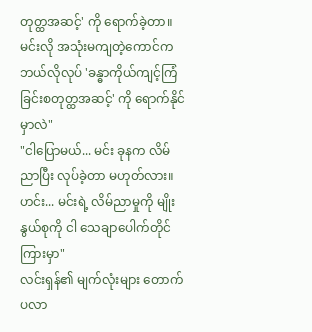တုတ္ထအဆင့်' ကို ရောက်ခဲ့တာ။
မင်းလို အသုံးမကျတဲ့ကောင်က ဘယ်လိုလုပ် 'ခန္ဓာကိုယ်ကျင့်ကြံခြင်းစတုတ္ထအဆင့်' ကို ရောက်နိုင်မှာလဲ"
"ငါပြောမယ်... မင်း ခုနက လိမ်ညာပြီး လုပ်ခဲ့တာ မဟုတ်လား။ ဟင်း... မင်းရဲ့ လိမ်ညာမှုကို မျိုးနွယ်စုကို ငါ သေချာပေါက်တိုင်ကြားမှာ"
လင်းရှန်၏ မျက်လုံးများ တောက်ပလာ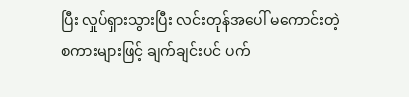ပြီး လှုပ်ရှားသွားပြီး လင်းတုန်အပေါ် မကောင်းတဲ့ စကားများဖြင့် ချက်ချင်းပင် ပက်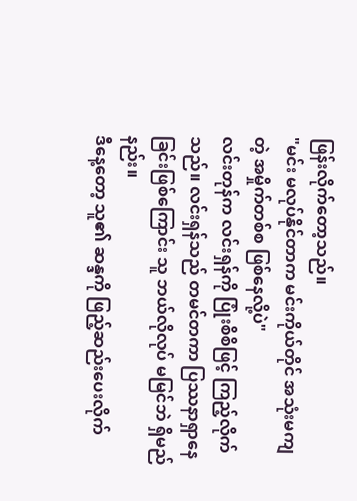ဖြန်းလိုက်တော့သည်။
"မင်း မလုပ်နိုင်တာက မင်းကိုယ်တိုင် အသုံးမကျတဲ့ အမှိုက်တစ်စ ဖြစ်နေလို့ပဲ"
လင်းတုန်က လင်းရှန်ကို ပြုံးစိစိဖြင့် ကြည့်လိုက်သည်။ လင်းရှန်သည် တမင်တကာ ပြဿနာရှာနေခြင်းဖြစ်ကြောင်း သူ ဘယ်လိုလုပ် မမြင်ဘဲ ရှိမည်နည်း။
ဒီနေ့တော့ သူ၏ ဆန္ဒကို ဖြည့်ဆည်းပေးလိုက်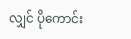လျှင် ပိုကောင်း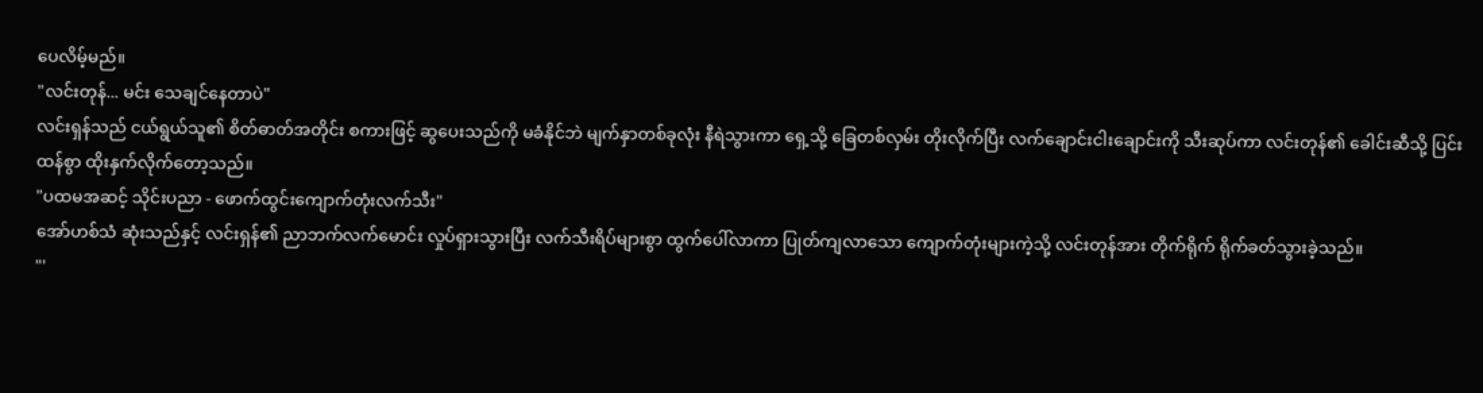ပေလိမ့်မည်။
"လင်းတုန်... မင်း သေချင်နေတာပဲ"
လင်းရှန်သည် ငယ်ရွယ်သူ၏ စိတ်ဓာတ်အတိုင်း စကားဖြင့် ဆွပေးသည်ကို မခံနိုင်ဘဲ မျက်နှာတစ်ခုလုံး နီရဲသွားကာ ရှေ့သို့ ခြေတစ်လှမ်း တိုးလိုက်ပြီး လက်ချောင်းငါးချောင်းကို သီးဆုပ်ကာ လင်းတုန်၏ ခေါင်းဆီသို့ ပြင်းထန်စွာ ထိုးနှက်လိုက်တော့သည်။
"ပထမအဆင့် သိုင်းပညာ - ဖောက်ထွင်းကျောက်တုံးလက်သီး"
အော်ဟစ်သံ ဆုံးသည်နှင့် လင်းရှန်၏ ညာဘက်လက်မောင်း လှုပ်ရှားသွားပြီး လက်သီးရိပ်များစွာ ထွက်ပေါ်လာကာ ပြုတ်ကျလာသော ကျောက်တုံးများကဲ့သို့ လင်းတုန်အား တိုက်ရိုက် ရိုက်ခတ်သွားခဲ့သည်။
"'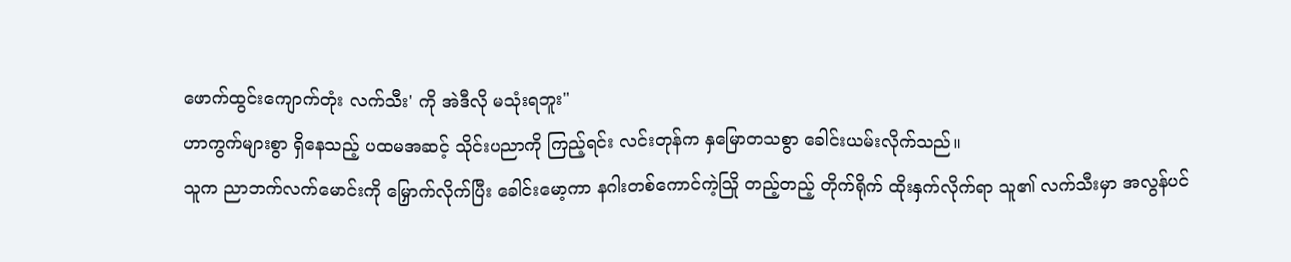ဖောက်ထွင်းကျောက်တုံး လက်သီး' ကို အဲဒီလို မသုံးရဘူး"
ဟာကွက်များစွာ ရှိနေသည့် ပထမအဆင့် သိုင်းပညာကို ကြည့်ရင်း လင်းတုန်က နှမြောတသစွာ ခေါင်းယမ်းလိုက်သည်။
သူက ညာဘက်လက်မောင်းကို မြှောက်လိုက်ပြီး ခေါင်းမော့ကာ နဂါးတစ်ကောင်ကဲ့သြို တည့်တည့် တိုက်ရိုက် ထိုးနှက်လိုက်ရာ သူ၏ လက်သီးမှာ အလွန်ပင်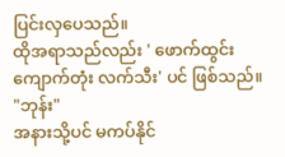ပြင်းလှပေသည်။
ထိုအရာသည်လည်း ' ဖောက်ထွင်းကျောက်တုံး လက်သီး' ပင် ဖြစ်သည်။
"ဘုန်း"
အနားသို့ပင် မကပ်နိုင်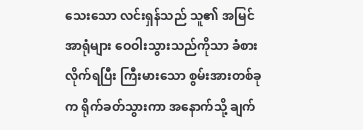သေးသော လင်းရှန်သည် သူ၏ အမြင်အာရုံများ ဝေဝါးသွားသည်ကိုသာ ခံစားလိုက်ရပြီး ကြီးမားသော စွမ်းအားတစ်ခုက ရိုက်ခတ်သွားကာ အနောက်သို့ ချက်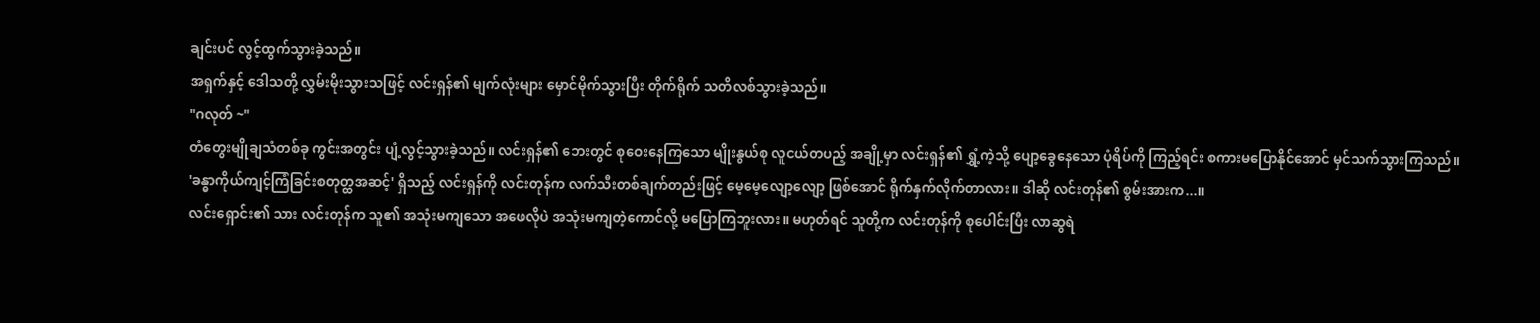ချင်းပင် လွင့်ထွက်သွားခဲ့သည်။
အရှက်နှင့် ဒေါသတို့ လွှမ်းမိုးသွားသဖြင့် လင်းရှန်၏ မျက်လုံးများ မှောင်မိုက်သွားပြီး တိုက်ရိုက် သတိလစ်သွားခဲ့သည်။
"ဂလုတ် ~"
တံတွေးမျိုချသံတစ်ခု ကွင်းအတွင်း ပျံ့လွင့်သွားခဲ့သည်။ လင်းရှန်၏ ဘေးတွင် စုဝေးနေကြသော မျိုးနွယ်စု လူငယ်တပည့် အချို့မှာ လင်းရှန်၏ ရွှံ့ကဲ့သို့ ပျော့ခွေနေသော ပုံရိပ်ကို ကြည့်ရင်း စကားမပြောနိုင်အောင် မှင်သက်သွားကြသည်။
'ခန္ဓာကိုယ်ကျင့်ကြံခြင်းစတုတ္ထအဆင့်' ရှိသည့် လင်းရှန်ကို လင်းတုန်က လက်သီးတစ်ချက်တည်းဖြင့် မေ့မေ့လျော့လျော့ ဖြစ်အောင် ရိုက်နှက်လိုက်တာလား။ ဒါဆို လင်းတုန်၏ စွမ်းအားက...။
လင်းရှောင်း၏ သား လင်းတုန်က သူ၏ အသုံးမကျသော အဖေလိုပဲ အသုံးမကျတဲ့ကောင်လို့ မပြောကြဘူးလား။ မဟုတ်ရင် သူတို့က လင်းတုန်ကို စုပေါင်းပြီး လာဆွရဲ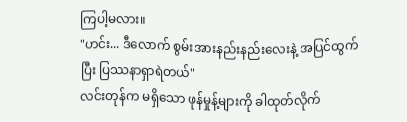ကြပါ့မလား။
"ဟင်း... ဒီလောက် စွမ်းအားနည်းနည်းလေးနဲ့ အပြင်ထွက်ပြီး ပြဿနာရှာရဲတယ်"
လင်းတုန်က မရှိသော ဖုန်မှုန့်များကို ခါထုတ်လိုက်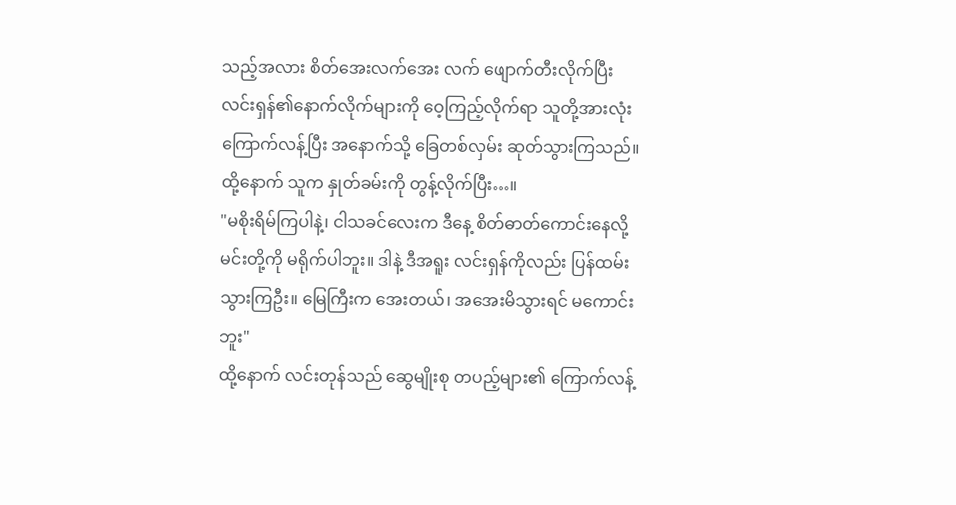သည့်အလား စိတ်အေးလက်အေး လက် ဖျောက်တီးလိုက်ပြီး လင်းရှန်၏နောက်လိုက်များကို ဝေ့ကြည့်လိုက်ရာ သူတို့အားလုံး ကြောက်လန့်ပြီး အနောက်သို့ ခြေတစ်လှမ်း ဆုတ်သွားကြသည်။
ထို့နောက် သူက နှုတ်ခမ်းကို တွန့်လိုက်ပြီး…။
"မစိုးရိမ်ကြပါနဲ့၊ ငါသခင်လေးက ဒီနေ့ စိတ်ဓာတ်ကောင်းနေလို့ မင်းတို့ကို မရိုက်ပါဘူး။ ဒါနဲ့ ဒီအရူး လင်းရှန်ကိုလည်း ပြန်ထမ်းသွားကြဦး။ မြေကြီးက အေးတယ်၊ အအေးမိသွားရင် မကောင်းဘူး"
ထို့နောက် လင်းတုန်သည် ဆွေမျိုးစု တပည့်များ၏ ကြောက်လန့်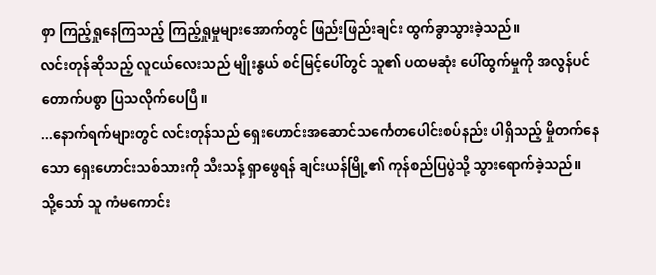စှာ ကြည့်ရှုနေကြသည့် ကြည့်ရှုမှုများအောက်တွင် ဖြည်းဖြည်းချင်း ထွက်ခွာသွားခဲ့သည်။
လင်းတုန်ဆိုသည့် လူငယ်လေးသည် မျိုးနွယ် စင်မြင့်ပေါ်တွင် သူ၏ ပထမဆုံး ပေါ်ထွက်မှုကို အလွန်ပင် တောက်ပစွာ ပြသလိုက်ပေပြီ။
...နောက်ရက်များတွင် လင်းတုန်သည် ရှေးဟောင်းအဆောင်သင်္ကေတပေါင်းစပ်နည်း ပါရှိသည့် မှိုတက်နေသော ရှေးဟောင်းသစ်သားကို သီးသန့် ရှာဖွေရန် ချင်းယန်မြို့၏ ကုန်စည်ပြပွဲသို့ သွားရောက်ခဲ့သည်။
သို့သော် သူ ကံမကောင်း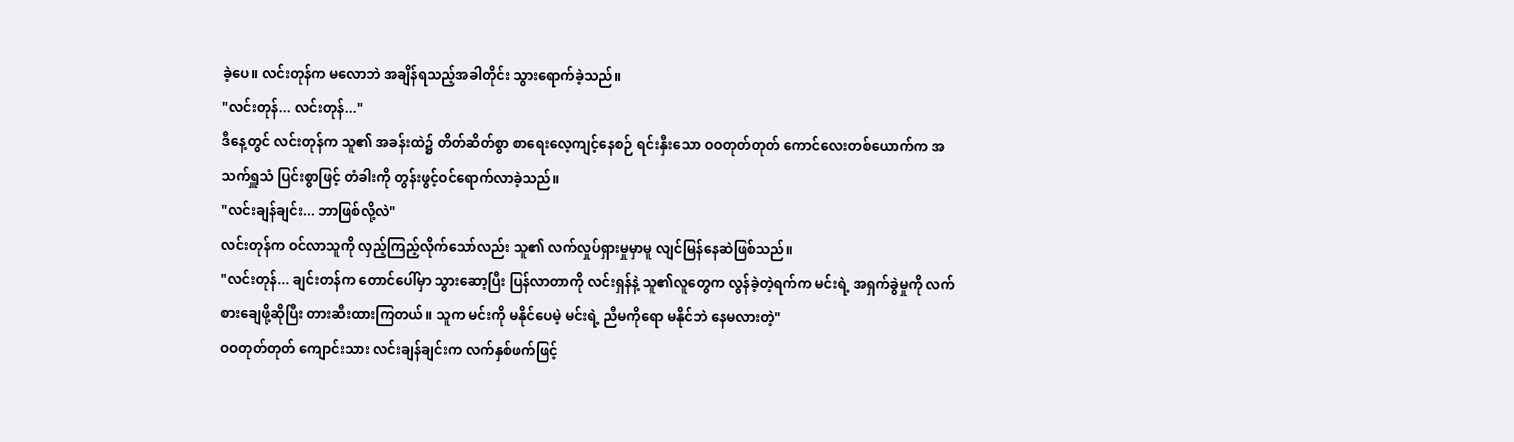ခဲ့ပေ။ လင်းတုန်က မလောဘဲ အချိန်ရသည့်အခါတိုင်း သွားရောက်ခဲ့သည်။
"လင်းတုန်... လင်းတုန်..."
ဒီနေ့တွင် လင်းတုန်က သူ၏ အခန်းထဲ၌ တိတ်ဆိတ်စွာ စာရေးလေ့ကျင့်နေစဉ် ရင်းနှီးသော ဝဝတုတ်တုတ် ကောင်လေးတစ်ယောက်က အသက်ရှူသံ ပြင်းစွာဖြင့် တံခါးကို တွန်းဖွင့်ဝင်ရောက်လာခဲ့သည်။
"လင်းချန်ချင်း... ဘာဖြစ်လို့လဲ"
လင်းတုန်က ဝင်လာသူကို လှည့်ကြည့်လိုက်သော်လည်း သူ၏ လက်လှုပ်ရှားမှုမှာမူ လျင်မြန်နေဆဲဖြစ်သည်။
"လင်းတုန်... ချင်းတန်က တောင်ပေါ်မှာ သွားဆော့ပြီး ပြန်လာတာကို လင်းရှန်နဲ့ သူ၏လူတွေက လွန်ခဲ့တဲ့ရက်က မင်းရဲ့ အရှက်ခွဲမှုကို လက်စားချေဖို့ဆိုပြီး တားဆီးထားကြတယ်။ သူက မင်းကို မနိုင်ပေမဲ့ မင်းရဲ့ ညီမကိုရော မနိုင်ဘဲ နေမလားတဲ့"
ဝဝတုတ်တုတ် ကျောင်းသား လင်းချန်ချင်းက လက်နှစ်ဖက်ဖြင့်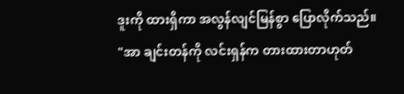ဒူးကို ထားရှိကာ အလွန်လျင်မြန်စွာ ပြောလိုက်သည်။
"အာ ချင်းတန်ကို လင်းရှန်က တားထားတာဟုတ်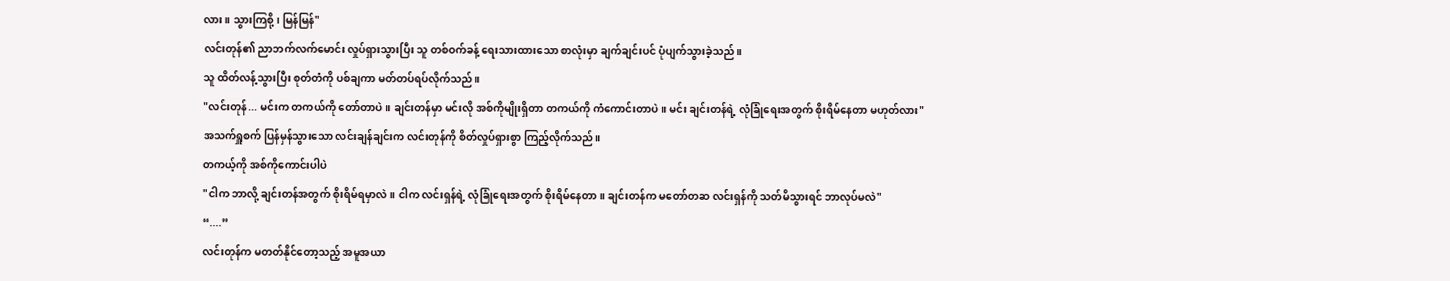လား။ သွားကြစို့၊ မြန်မြန်"
လင်းတုန်၏ ညာဘက်လက်မောင်း လှုပ်ရှားသွားပြီး သူ တစ်ဝက်ခန့် ရေးသားထားသော စာလုံးမှာ ချက်ချင်းပင် ပုံပျက်သွားခဲ့သည်။
သူ ထိတ်လန့်သွားပြီး စုတ်တံကို ပစ်ချကာ မတ်တပ်ရပ်လိုက်သည်။
"လင်းတုန်... မင်းက တကယ်ကို တော်တာပဲ။ ချင်းတန်မှာ မင်းလို အစ်ကိုမျိုးရှိတာ တကယ်ကို ကံကောင်းတာပဲ။ မင်း ချင်းတန်ရဲ့ လုံခြုံရေးအတွက် စိုးရိမ်နေတာ မဟုတ်လား"
အသက်ရှူစက် ပြန်မှန်သွားသော လင်းချန်ချင်းက လင်းတုန်ကို စိတ်လှုပ်ရှားစွာ ကြည့်လိုက်သည်။
တကယ့်ကို အစ်ကိုကောင်းပါပဲ
"ငါက ဘာလို့ ချင်းတန်အတွက် စိုးရိမ်ရမှာလဲ။ ငါက လင်းရှန်ရဲ့ လုံခြုံရေးအတွက် စိုးရိမ်နေတာ။ ချင်းတန်က မတော်တဆ လင်းရှန်ကို သတ်မိသွားရင် ဘာလုပ်မလဲ"
“....”
လင်းတုန်က မတတ်နိုင်တော့သည့် အမူအယာ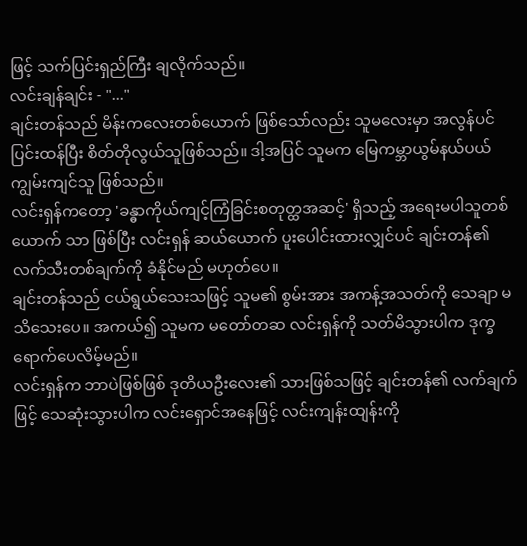ဖြင့် သက်ပြင်းရှည်ကြီး ချလိုက်သည်။
လင်းချန်ချင်း - "..."
ချင်းတန်သည် မိန်းကလေးတစ်ယောက် ဖြစ်သော်လည်း သူမလေးမှာ အလွန်ပင် ပြင်းထန်ပြီး စိတ်တိုလွယ်သူဖြစ်သည်။ ဒါ့အပြင် သူမက မြေကမ္ဘာယွမ်နယ်ပယ် ကျွမ်းကျင်သူ ဖြစ်သည်။
လင်းရှန်ကတော့ 'ခန္ဓာကိုယ်ကျင့်ကြံခြင်းစတုတ္ထအဆင့်' ရှိသည့် အရေးမပါသူတစ်ယောက် သာ ဖြစ်ပြီး လင်းရှန် ဆယ်ယောက် ပူးပေါင်းထားလျှင်ပင် ချင်းတန်၏ လက်သီးတစ်ချက်ကို ခံနိုင်မည် မဟုတ်ပေ။
ချင်းတန်သည် ငယ်ရွယ်သေးသဖြင့် သူမ၏ စွမ်းအား အကန့်အသတ်ကို သေချာ မသိသေးပေ။ အကယ်၍ သူမက မတော်တဆ လင်းရှန်ကို သတ်မိသွားပါက ဒုက္ခရောက်ပေလိမ့်မည်။
လင်းရှန်က ဘာပဲဖြစ်ဖြစ် ဒုတိယဦးလေး၏ သားဖြစ်သဖြင့် ချင်းတန်၏ လက်ချက်ဖြင့် သေဆုံးသွားပါက လင်းရှောင်အနေဖြင့် လင်းကျန်းထျန်းကို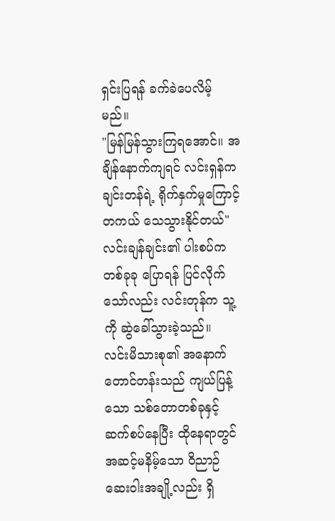ရှင်းပြရန် ခက်ခဲပေလိမ့်မည်။
"မြန်မြန်သွားကြရအောင်။ အချိန်နောက်ကျရင် လင်းရှန်က ချင်းတန်ရဲ့ ရိုက်နှက်မှုကြောင့် တကယ် သေသွားနိုင်တယ်"
လင်းချန်ချင်း၏ ပါးစပ်က တစ်ခုခု ပြောရန် ပြင်လိုက်သော်လည်း လင်းတုန်က သူ့ကို ဆွဲခေါ်သွားခဲ့သည်။
လင်းမိသားစု၏ အနောက်တောင်တန်းသည် ကျယ်ပြန့်သော သစ်တောတစ်ခုနှင့် ဆက်စပ်နေပြီး ထိုနေရာတွင် အဆင့်မနိမ့်သော ဝိညာဉ်ဆေးဝါးအချို့လည်း ရှိ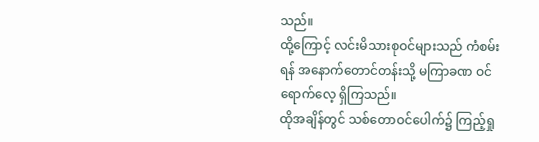သည်။
ထို့ကြောင့် လင်းမိသားစုဝင်များသည် ကံစမ်းရန် အနောက်တောင်တန်းသို့ မကြာခဏ ဝင်ရောက်လေ့ ရှိကြသည်။
ထိုအချိန်တွင် သစ်တောဝင်ပေါက်၌ ကြည့်ရှု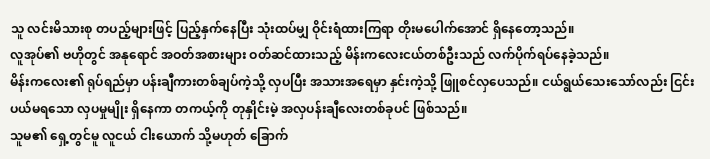သူ လင်းမိသားစု တပည့်များဖြင့် ပြည့်နှက်နေပြီး သုံးထပ်မျှ ဝိုင်းရံထားကြရာ တိုးမပေါက်အောင် ရှိနေတော့သည်။
လူအုပ်၏ ဗဟိုတွင် အနုရောင် အဝတ်အစားများ ဝတ်ဆင်ထားသည့် မိန်းကလေးငယ်တစ်ဦးသည် လက်ပိုက်ရပ်နေခဲ့သည်။
မိန်းကလေး၏ ရုပ်ရည်မှာ ပန်းချီကားတစ်ချပ်ကဲ့သို့ လှပပြီး အသားအရေမှာ နှင်းကဲ့သို့ ဖြူစင်လှပေသည်။ ငယ်ရွယ်သေးသော်လည်း ငြင်းပယ်မရသော လှပမှုမျိုး ရှိနေကာ တကယ့်ကို တုနှိုင်းမဲ့ အလှပန်းချီလေးတစ်ခုပင် ဖြစ်သည်။
သူမ၏ ရှေ့တွင်မူ လူငယ် ငါးယောက် သို့မဟုတ် ခြောက်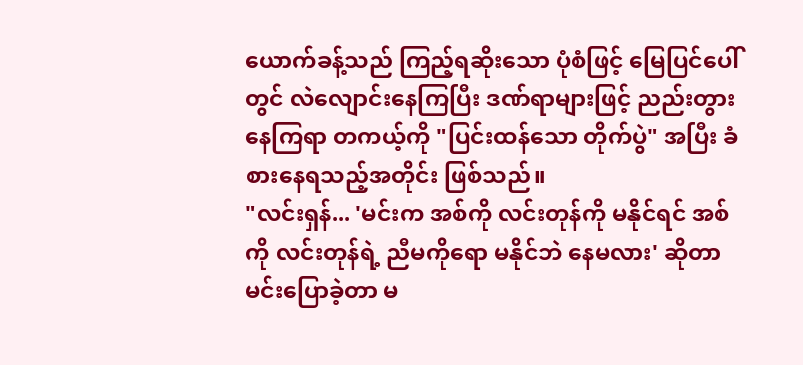ယောက်ခန့်သည် ကြည့်ရဆိုးသော ပုံစံဖြင့် မြေပြင်ပေါ်တွင် လဲလျောင်းနေကြပြီး ဒဏ်ရာများဖြင့် ညည်းတွားနေကြရာ တကယ့်ကို "ပြင်းထန်သော တိုက်ပွဲ" အပြီး ခံစားနေရသည့်အတိုင်း ဖြစ်သည်။
"လင်းရှန်... 'မင်းက အစ်ကို လင်းတုန်ကို မနိုင်ရင် အစ်ကို လင်းတုန်ရဲ့ ညီမကိုရော မနိုင်ဘဲ နေမလား' ဆိုတာ မင်းပြောခဲ့တာ မ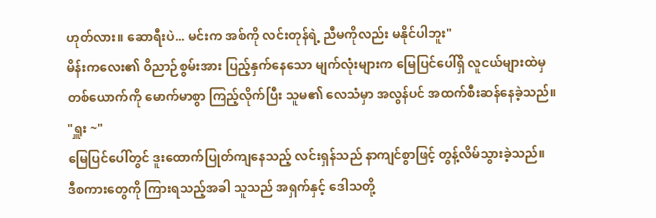ဟုတ်လား။ ဆောရီးပဲ... မင်းက အစ်ကို လင်းတုန်ရဲ့ ညီမကိုလည်း မနိုင်ပါဘူး"
မိန်းကလေး၏ ဝိညာဉ်စွမ်းအား ပြည့်နှက်နေသော မျက်လုံးများက မြေပြင်ပေါ်ရှိ လူငယ်များထဲမှ တစ်ယောက်ကို မောက်မာစွာ ကြည့်လိုက်ပြီး သူမ၏ လေသံမှာ အလွန်ပင် အထက်စီးဆန်နေခဲ့သည်။
"ရှူး ~"
မြေပြင်ပေါ်တွင် ဒူးထောက်ပြုတ်ကျနေသည့် လင်းရှန်သည် နာကျင်စွာဖြင့် တွန့်လိမ်သွားခဲ့သည်။
ဒီစကားတွေကို ကြားရသည့်အခါ သူသည် အရှက်နှင့် ဒေါသတို့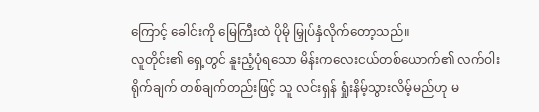ကြောင့် ခေါင်းကို မြေကြီးထဲ ပိုမို မြှုပ်နှံလိုက်တော့သည်။
လူတိုင်း၏ ရှေ့တွင် နူးညံ့ပုံရသော မိန်းကလေးငယ်တစ်ယောက်၏ လက်ဝါးရိုက်ချက် တစ်ချက်တည်းဖြင့် သူ လင်းရှန် ရှုံးနိမ့်သွားလိမ့်မည်ဟု မ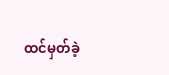ထင်မှတ်ခဲ့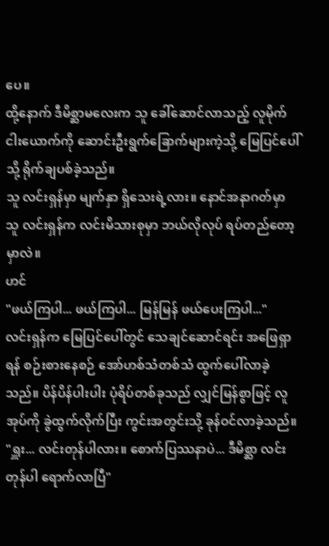ပေ။
ထို့နောက် ဒီမိစ္ဆာမလေးက သူ ခေါ်ဆောင်လာသည့် လူမိုက်ငါးယောက်ကို ဆောင်းဦးရွက်ခြောက်များကဲ့သို့ မြေပြင်ပေါ်သို့ ရိုက်ချပစ်ခဲ့သည်။
သူ လင်းရှန်မှာ မျက်နှာ ရှိသေးရဲ့လား။ နောင်အနာဂတ်မှာ သူ လင်းရှန်က လင်းမိသားစုမှာ ဘယ်လိုလုပ် ရပ်တည်တော့မှာလဲ။
ဟင်
"ဖယ်ကြပါ... ဖယ်ကြပါ... မြန်မြန် ဖယ်ပေးကြပါ..."
လင်းရှန်က မြေပြင်ပေါ်တွင် သေချင်ဆောင်ရင်း အဖြေရှာရန် စဉ်းစားနေစဉ် အော်ဟစ်သံတစ်သံ ထွက်ပေါ်လာခဲ့သည်။ ပိန်ပိန်ပါးပါး ပုံရိပ်တစ်ခုသည် လျှင်မြန်စွာဖြင့် လူအုပ်ကို ခွဲထွက်လိုက်ပြီး ကွင်းအတွင်းသို့ ခုန်ဝင်လာခဲ့သည်။
"ရှူး... လင်းတုန်ပါလား။ စောက်ပြဿနာပဲ... ဒီမိစ္ဆာ လင်းတုန်ပါ ရောက်လာပြီ"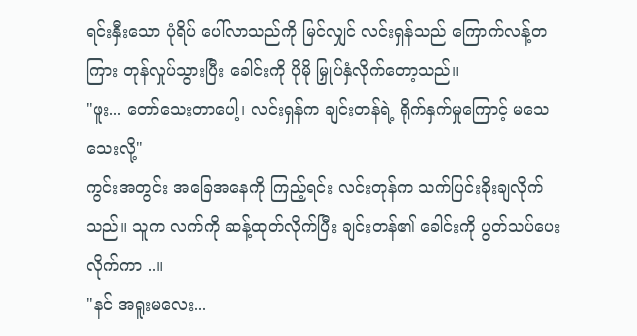ရင်းနှီးသော ပုံရိပ် ပေါ်လာသည်ကို မြင်လျှင် လင်းရှန်သည် ကြောက်လန့်တကြား တုန်လှုပ်သွားပြီး ခေါင်းကို ပိုမို မြှုပ်နှံလိုက်တော့သည်။
"ဖူး... တော်သေးတာပေါ့၊ လင်းရှန်က ချင်းတန်ရဲ့ ရိုက်နှက်မှုကြောင့် မသေသေးလို့"
ကွင်းအတွင်း အခြေအနေကို ကြည့်ရင်း လင်းတုန်က သက်ပြင်းခိုးချလိုက်သည်။ သူက လက်ကို ဆန့်ထုတ်လိုက်ပြီး ချင်းတန်၏ ခေါင်းကို ပွတ်သပ်ပေးလိုက်ကာ ..။
"နင် အရူးမလေး...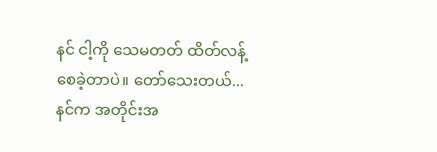နင် ငါ့ကို သေမတတ် ထိတ်လန့်စေခဲ့တာပဲ။ တော်သေးတယ်... နင်က အတိုင်းအ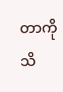တာကို သိ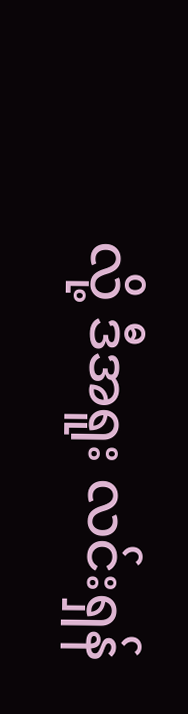လို့ ဒီအရူး လင်းရှန်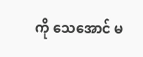ကို သေအောင် မ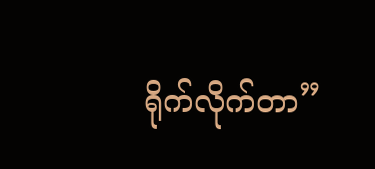ရိုက်လိုက်တာ”